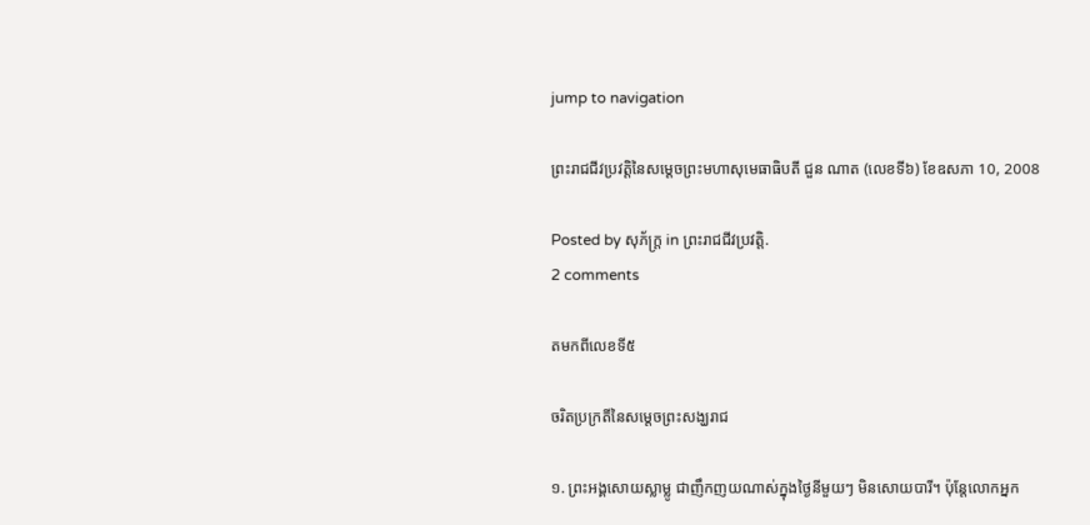jump to navigation

ព្រះរាជជីវប្រវត្តិនៃសម្ដេចព្រះមហាសុមេធាធិបតី ជួន ណាត (លេខទី៦) ខែឧសភា 10, 2008

Posted by សុភ័ក្ត្រ in ព្រះរាជជីវប្រវត្តិ.
2 comments

តមកពីលេខទី៥

ចរិតប្រក្រតីនៃសម្ដេចព្រះសង្ឃរាជ

១. ព្រះអង្គសោយស្លាម្លូ ជាញឹកញយណាស់ក្នុងថ្ងៃនីមួយៗ មិនសោយបារី។ ប៉ុន្តែលោកអ្នក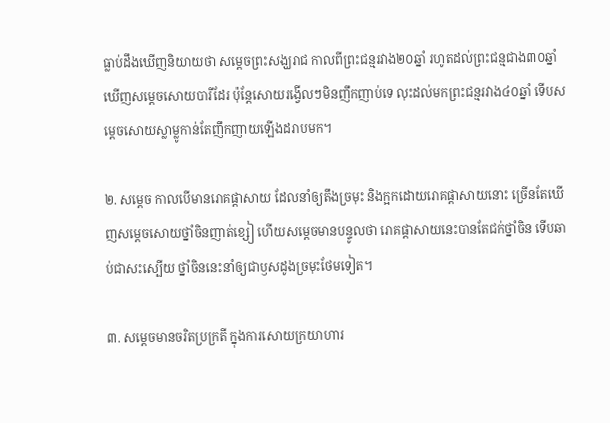ធ្លាប់ដឹងឃើញនិយាយថា សម្ដេចព្រះសង្ឃរាជ កាលពីព្រះជន្មរវាង២០ឆ្នាំ រហូតដល់ព្រះជន្មជាង៣០ឆ្នាំ ឃើញសម្ដេចសោយបារីដែរ ប៉ុន្តែសោយរង្វើលៗមិនញឹកញាប់ទេ លុះដល់មកព្រះជន្មរវាង៤០ឆ្នាំ ទើបសម្ដេចសោយស្លាម្លូកាន់តែញឹកញាយឡើងដរាបមក។

២. សម្ដេច កាលបើមានរោគផ្ដាសាយ ដែលនាំឲ្យតឹងច្រមុះ និងក្អកដោយរោគផ្ដាសាយនោះ ច្រើនតែឃើញសម្ដេចសោយថ្នាំចិនញាត់ខ្សៀ ហើយសម្ដេចមានបន្ទូលថា រោគផ្ដាសាយនេះបានតែជក់ថ្នាំចិន ទើបឆាប់ជាសះស្បើយ ថ្នាំចិននេះនាំឲ្យជាឫសដូងច្រមុះថែមទៀត។

៣. សម្ដេចមានចរិតប្រក្រតី ក្នុងការសោយក្រយាហារ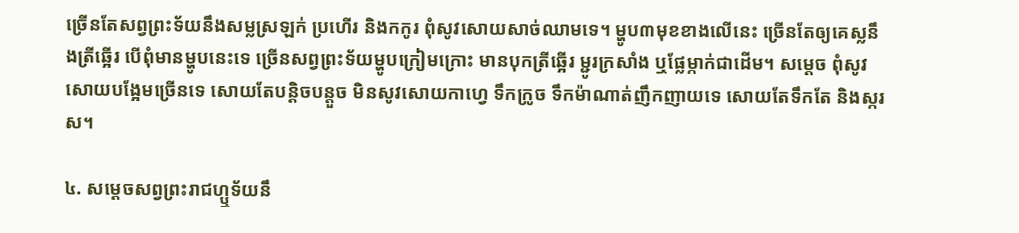ច្រើនតែសព្វព្រះទ័យនឹងសម្លស្រឡក់ ប្រហើរ និងកកូរ ពុំសូវសោយសាច់ឈាមទេ។ ម្ហូប៣មុខខាងលើនេះ ច្រើនតែឲ្យគេស្លនឹងត្រីឆ្អើរ បើពុំមានម្ហូបនេះទេ ច្រើនសព្វព្រះទ័យម្ហូបក្រៀមក្រោះ មានបុកត្រីឆ្អើរ ម្ជូរក្រសាំង ឬផ្លែម្កាក់ជាដើម។ សម្ដេច ពុំសូវសោយបង្អែមច្រើនទេ សោយតែបន្ដិចបន្តួច មិនសូវសោយកាហ្វេ ទឹកក្រូច ទឹកម៉ាណាត់ញឹកញាយទេ សោយតែទឹកតែ និងស្ករស។

៤. សម្ដេចសព្វព្រះរាជហ្ឬទ័យនឹ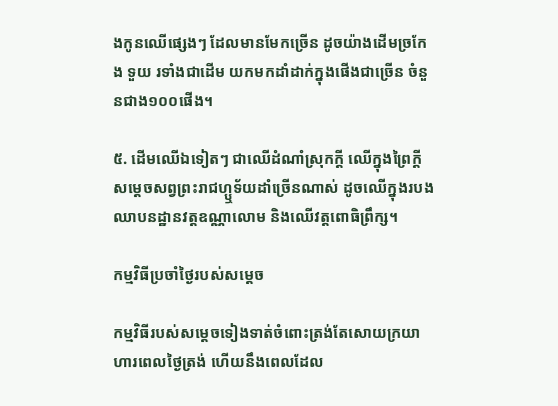ងកូនឈើផ្សេងៗ ដែលមានមែកច្រើន ដូចយ៉ាងដើមច្រកែង ទួយ រទាំងជាដើម យកមកដាំដាក់ក្នុងផើងជាច្រើន ចំនួនជាង១០០ផើង។

៥. ដើមឈើឯទៀតៗ ជាឈើដំណាំស្រុកក្ដី ឈើក្នុងព្រៃក្ដី សម្ដេចសព្វព្រះរាជហ្ឬទ័យដាំច្រើនណាស់ ដូចឈើក្នុងរបងឈាបនដ្ឋានវត្តឧណ្ណាលោម និងឈើវត្តពោធិព្រឹក្ស។

កម្មវិធីប្រចាំថ្ងៃរបស់សម្ដេច

កម្មវិធីរបស់សម្ដេចទៀងទាត់ចំពោះត្រង់តែសោយក្រយាហារពេលថ្ងៃត្រង់ ហើយនឹងពេលដែល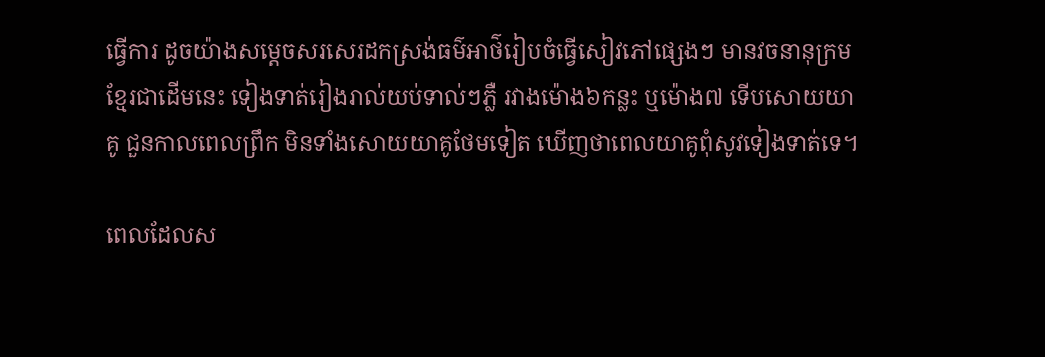ធ្វើការ ដូចយ៉ាងសម្ដេចសរសេរដកស្រង់ធម៌អាថ៌រៀបចំធ្វើសៀវភៅផ្សេងៗ មានវចនានុក្រមខ្មែរជាដើមនេះ ទៀងទាត់រៀងរាល់យប់ទាល់ៗភ្លឺ រវាងម៉ោង៦កន្លះ ឬម៉ោង៧ ទើបសោយយាគូ ជួនកាលពេលព្រឹក មិនទាំងសោយយាគូថែមទៀត ឃើញថាពេលយាគូពុំសូវទៀងទាត់ទេ។

ពេលដែលស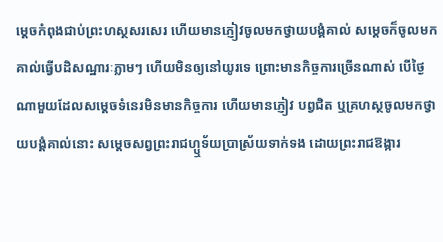ម្ដេចកំពុងជាប់ព្រះហស្ថសរសេរ ហើយមានភ្ញៀវចូលមកថ្វាយបង្គំគាល់ សម្ដេចក៏ចូលមកគាល់ធ្វើបដិសណ្ឋារៈភ្លាមៗ ហើយមិនឲ្យនៅយូរទេ ព្រោះមានកិច្ចការច្រើនណាស់ បើថ្ងៃណាមួយដែលសម្ដេចទំនេរមិនមានកិច្ចការ ហើយមានភ្ញៀវ បព្វជិត ឬគ្រហស្ថចូលមកថ្វាយបង្គំគាល់នោះ សម្ដេចសព្វព្រះរាជហ្ឬទ័យប្រាស្រ័យទាក់ទង ដោយព្រះរាជឱង្ការ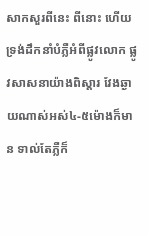សាកសួរពីនេះ ពីនោះ ហើយទ្រង់ដឹកនាំបំភ្លឺអំពីផ្លូវលោក ផ្លូវសាសនាយ៉ាងពិស្ដារ វែងឆ្ងាយណាស់អស់៤-៥ម៉ោងក៏មាន ទាល់តែភ្លឺក៏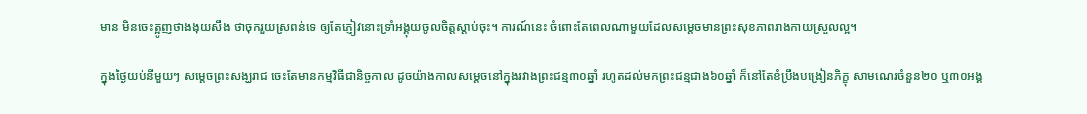មាន មិនចេះត្អូញថាងងុយសឹង ថាចុករួយស្រពន់ទេ ឲ្យតែភ្ញៀវនោះទ្រាំអង្គុយចូលចិត្តស្ដាប់ចុះ។ ការណ៍នេះ ចំពោះតែពេលណាមួយដែលសម្ដេចមានព្រះសុខភាពរាងកាយស្រួលល្អ។

ក្នុងថ្ងៃយប់នីមួយៗ សម្ដេចព្រះសង្ឃរាជ ចេះតែមានកម្មវិធីជានិច្ចកាល ដូចយ៉ាងកាលសម្ដេចនៅក្នុងរវាងព្រះជន្ម៣០ឆ្នាំ រហូតដល់មកព្រះជន្មជាង៦០ឆ្នាំ ក៏នៅតែខំប្រឹងបង្រៀនភិក្ខុ សាមណេរចំនួន២០ ឬ៣០អង្គ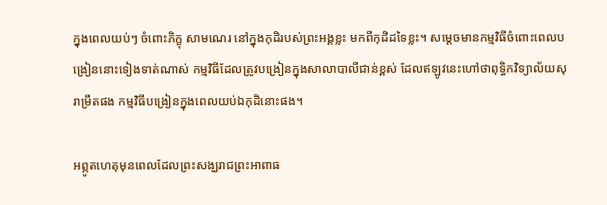ក្នុងពេលយប់ៗ ចំពោះភិក្ខុ សាមណេរ នៅក្នុងកុដិរបស់ព្រះអង្គខ្លះ មកពីកុដិដទៃខ្លះ។ សម្ដេចមានកម្មវិធីចំពោះពេលបង្រៀននោះទៀងទាត់ណាស់ កម្មវិធីដែលត្រូវបង្រៀនក្នុងសាលាបាលីជាន់ខ្ពស់ ដែលឥឡូវនេះហៅថាពុទ្ធិកវិទ្យាល័យសុរាម្រឹតផង កម្មវិធីបង្រៀនក្នុងពេលយប់ឯកុដិនោះផង។

អព្ភូតហេតុមុនពេលដែលព្រះសង្ឃរាជព្រះអាពាធ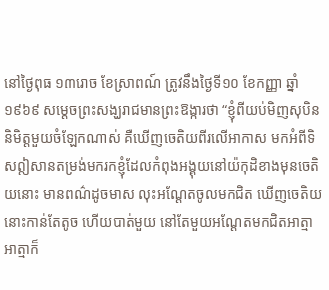នៅថ្ងៃពុធ ១៣រោច ខែស្រាពណ៍ ត្រូវនឹងថ្ងៃទី១០ ខែកញ្ញា ឆ្នាំ១៩៦៩ សម្ដេចព្រះសង្ឃរាជមានព្រះឱង្ការថា “ខ្ញុំពីយប់មិញសុបិននិមិត្តមួយចំឡែកណាស់ គឺឃើញចេតិយពីរលើអាកាស មកអំពីទិសឦសានតម្រង់មករកខ្ញុំដែលកំពុងអង្គុយនៅយ៉កុដិខាងមុនចេតិយនោះ មានពណ៌ដូចមាស លុះអណ្ដែតចូលមកជិត ឃើញចេតិយនោះកាន់តែតូច ហើយបាត់មួយ នៅតែមួយអណ្ដែតមកជិតអាត្មា អាត្មាក៏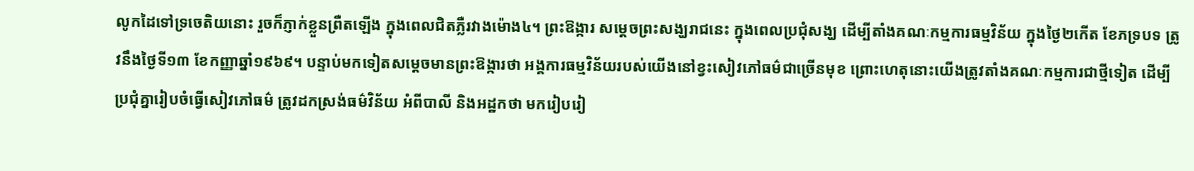លូកដៃទៅទ្រចេតិយនោះ រួចក៏ភ្ញាក់ខ្លួនព្រឺតឡើង ក្នុងពេលជិតភ្លឺរវាងម៉ោង៤។ ព្រះឱង្ការ សម្ដេចព្រះសង្ឃរាជនេះ ក្នុងពេលប្រជុំសង្ឃ ដើម្បីតាំងគណៈកម្មការធម្មវិន័យ ក្នុងថ្ងៃ២កើត ខែភទ្របទ ត្រូវនឹងថ្ងៃទី១៣ ខែកញ្ញាឆ្នាំ១៩៦៩។ បន្ទាប់មកទៀតសម្ដេចមានព្រះឱង្ការថា អង្គការធម្មវិន័យរបស់យើងនៅខ្វះសៀវភៅធម៌ជាច្រើនមុខ ព្រោះហេតុនោះយើងត្រូវតាំងគណៈកម្មការជាថ្មីទៀត ដើម្បីប្រជុំគ្នារៀបចំធ្វើសៀវភៅធម៌ ត្រូវដកស្រង់ធម៌វិន័យ អំពីបាលី និងអដ្ឋកថា មករៀបរៀ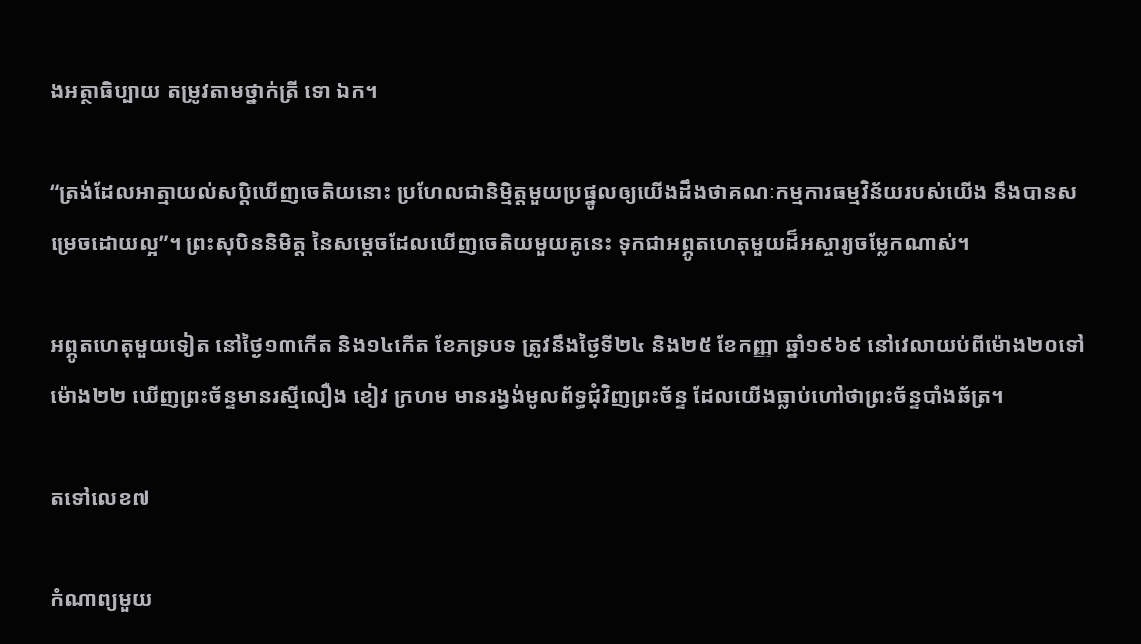ងអត្ថាធិប្បាយ តម្រូវតាមថ្នាក់ត្រី ទោ ឯក។

“ត្រង់ដែលអាត្មាយល់សប្ដិឃើញចេតិយនោះ ប្រហែលជានិម្មិត្តមួយប្រផ្នូលឲ្យយើងដឹងថាគណៈកម្មការធម្មវិន័យរបស់យើង នឹងបានសម្រេចដោយល្អ”។ ព្រះសុបិននិមិត្ត នៃសម្ដេចដែលឃើញចេតិយមួយគូនេះ ទុកជាអព្ភូតហេតុមួយដ៏អស្ចារ្យចម្លែកណាស់។

អព្ភូតហេតុមួយទៀត នៅថ្ងៃ១៣កើត និង១៤កើត ខែភទ្របទ ត្រូវនឹងថ្ងៃទី២៤ និង២៥ ខែកញ្ញា ឆ្នាំ១៩៦៩ នៅវេលាយប់ពីម៉ោង២០ទៅម៉ោង២២ ឃើញព្រះច័ន្ទមានរស្មីលឿង ខៀវ ក្រហម មានរង្វង់មូលព័ទ្ធជុំវិញព្រះច័ន្ទ ដែលយើងធ្លាប់ហៅថាព្រះច័ន្ទបាំងឆ័ត្រ។

តទៅលេខ៧

កំណាព្យមួយ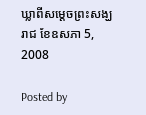ឃ្លាពីសម្ដេចព្រះសង្ឃរាជ ខែឧសភា 5, 2008

Posted by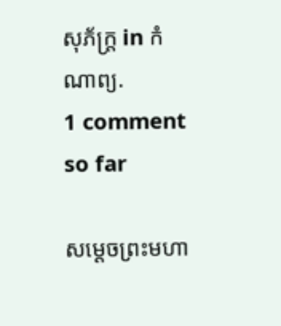សុភ័ក្ត្រ in កំណាព្យ.
1 comment so far

សម្ដេចព្រះមហា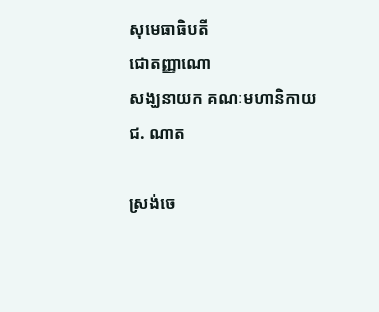សុមេធាធិបតី
ជោតញ្ញាណោ
សង្ឃនាយក គណៈមហានិកាយ
ជ. ណាត

ស្រង់ចេ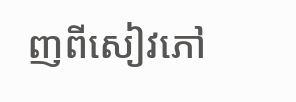ញពីសៀវភៅ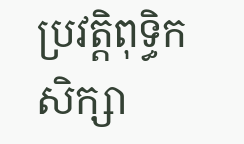ប្រវត្តិពុទ្ធិកសិក្សា